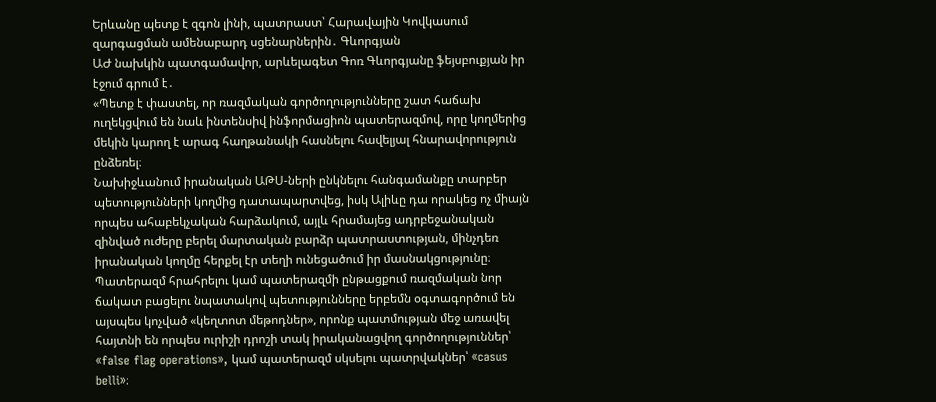Երևանը պետք է զգոն լինի, պատրաստ՝ Հարավային Կովկասում զարգացման ամենաբարդ սցենարներին․ Գևորգյան
ԱԺ նախկին պատգամավոր, արևելագետ Գոռ Գևորգյանը ֆեյսբուքյան իր էջում գրում է․
«Պետք է փաստել, որ ռազմական գործողությունները շատ հաճախ ուղեկցվում են նաև ինտենսիվ ինֆորմացիոն պատերազմով, որը կողմերից մեկին կարող է արագ հաղթանակի հասնելու հավելյալ հնարավորություն ընձեռել։
Նախիջևանում իրանական ԱԹՍ-ների ընկնելու հանգամանքը տարբեր պետությունների կողմից դատապարտվեց, իսկ Ալիևը դա որակեց ոչ միայն որպես ահաբեկչական հարձակում, այլև հրամայեց ադրբեջանական զինված ուժերը բերել մարտական բարձր պատրաստության, մինչդեռ իրանական կողմը հերքել էր տեղի ունեցածում իր մասնակցությունը։
Պատերազմ հրահրելու կամ պատերազմի ընթացքում ռազմական նոր ճակատ բացելու նպատակով պետությունները երբեմն օգտագործում են այսպես կոչված «կեղտոտ մեթոդներ», որոնք պատմության մեջ առավել հայտնի են որպես ուրիշի դրոշի տակ իրականացվող գործողություններ՝ «false flag operations», կամ պատերազմ սկսելու պատրվակներ՝ «casus belli»։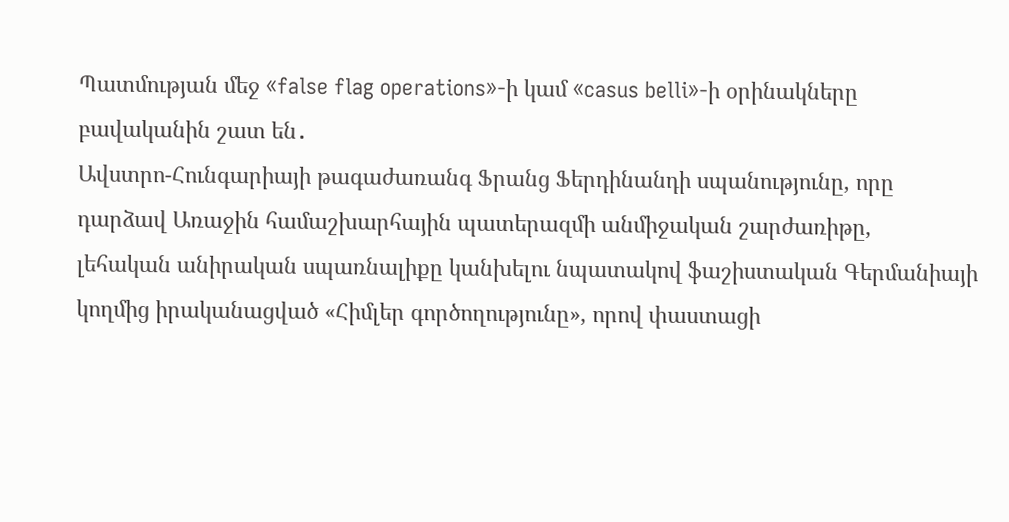Պատմության մեջ «false flag operations»-ի կամ «casus belli»-ի օրինակները բավականին շատ են․
Ավստրո-Հունգարիայի թագաժառանգ Ֆրանց Ֆերդինանդի սպանությունը, որը դարձավ Առաջին համաշխարհային պատերազմի անմիջական շարժառիթը,
լեհական անիրական սպառնալիքը կանխելու նպատակով ֆաշիստական Գերմանիայի կողմից իրականացված «Հիմլեր գործողությունը», որով փաստացի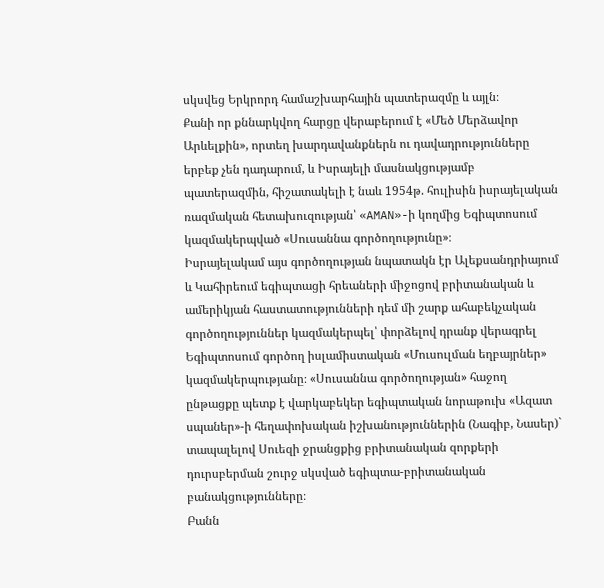սկսվեց Երկրորդ համաշխարհային պատերազմը և այլն։
Քանի որ քննարկվող հարցը վերաբերում է «Մեծ Մերձավոր Արևելքին», որտեղ խարդավանքներն ու դավադրությունները երբեք չեն դադարում, և Իսրայելի մասնակցությամբ պատերազմին, հիշատակելի է նաև 1954թ. հուլիսին իսրայելական ռազմական հետախուզության՝ «AMAN»-ի կողմից Եգիպտոսում կազմակերպված «Սուսաննա գործողությունը»։
Իսրայելակամ այս գործողության նպատակն էր Ալեքսանդրիայում և Կահիրեում եգիպտացի հրեաների միջոցով բրիտանական և ամերիկյան հաստատությունների դեմ մի շարք ահաբեկչական գործողություններ կազմակերպել՝ փորձելով դրանք վերագրել Եգիպտոսում գործող իսլամիստական «Մուսուլման եղբայրներ» կազմակերպությանը։ «Սուսաննա գործողության» հաջող ընթացքը պետք է վարկաբեկեր եգիպտական նորաթուխ «Ազատ սպաներ»-ի հեղափոխական իշխանություններին (Նագիբ, Նասեր)` տապալելով Սուեզի ջրանցքից բրիտանական զորքերի դուրսբերման շուրջ սկսված եգիպտա-բրիտանական բանակցությունները։
Բանն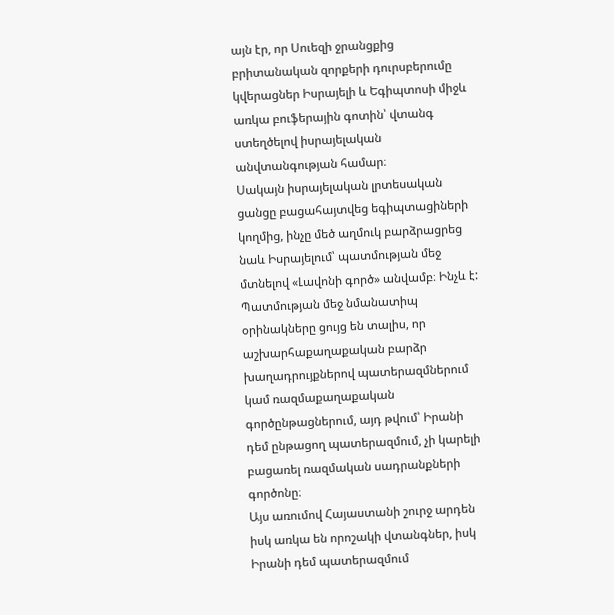այն էր, որ Սուեզի ջրանցքից բրիտանական զորքերի դուրսբերումը կվերացներ Իսրայելի և Եգիպտոսի միջև առկա բուֆերային գոտին՝ վտանգ ստեղծելով իսրայելական անվտանգության համար։
Սակայն իսրայելական լրտեսական ցանցը բացահայտվեց եգիպտացիների կողմից, ինչը մեծ աղմուկ բարձրացրեց նաև Իսրայելում՝ պատմության մեջ մտնելով «Լավոնի գործ» անվամբ։ Ինչև է:
Պատմության մեջ նմանատիպ օրինակները ցույց են տալիս, որ աշխարհաքաղաքական բարձր խաղադրույքներով պատերազմներում կամ ռազմաքաղաքական գործընթացներում, այդ թվում՝ Իրանի դեմ ընթացող պատերազմում, չի կարելի բացառել ռազմական սադրանքների գործոնը։
Այս առումով Հայաստանի շուրջ արդեն իսկ առկա են որոշակի վտանգներ, իսկ Իրանի դեմ պատերազմում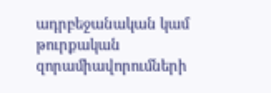ադրբեջանական կամ թուրքական զորամիավորումների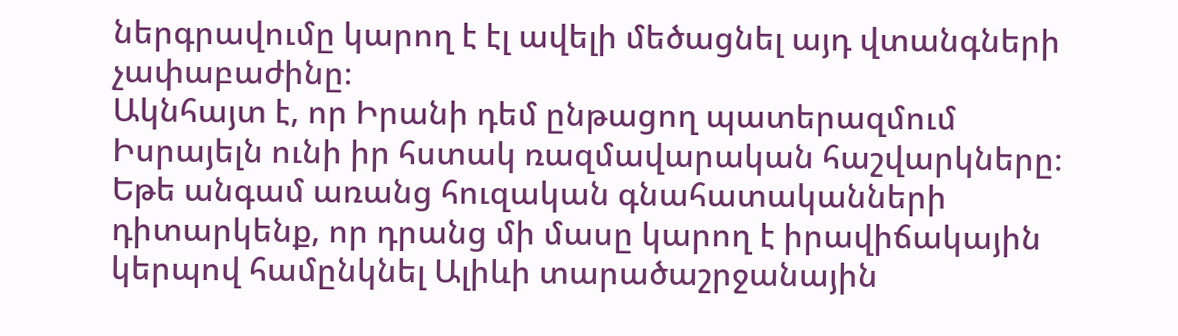ներգրավումը կարող է էլ ավելի մեծացնել այդ վտանգների չափաբաժինը։
Ակնհայտ է, որ Իրանի դեմ ընթացող պատերազմում Իսրայելն ունի իր հստակ ռազմավարական հաշվարկները։
Եթե անգամ առանց հուզական գնահատականների դիտարկենք, որ դրանց մի մասը կարող է իրավիճակային կերպով համընկնել Ալիևի տարածաշրջանային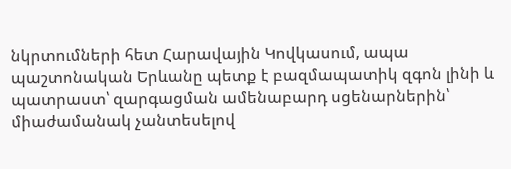նկրտումների հետ Հարավային Կովկասում, ապա պաշտոնական Երևանը պետք է բազմապատիկ զգոն լինի և պատրաստ՝ զարգացման ամենաբարդ սցենարներին՝ միաժամանակ չանտեսելով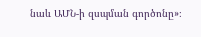նաև ԱՄՆ-ի զսպման գործոնը»։